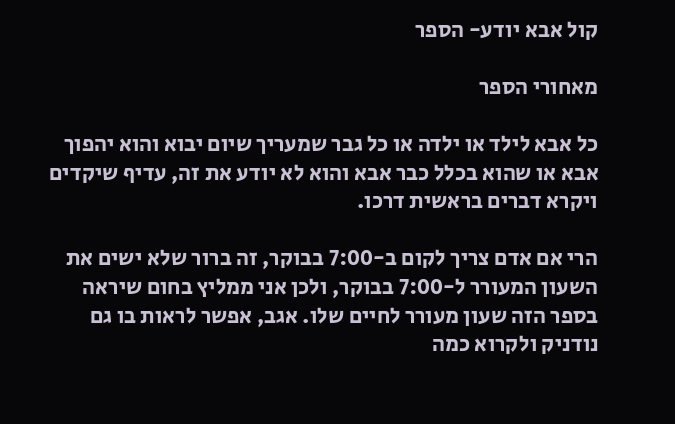קול אבא יודע- הספר

מאחורי הספר

כל אבא לילד או ילדה או כל גבר שמעריך שיום יבוא והוא יהפוך אבא או שהוא בכלל כבר אבא והוא לא יודע את זה, עדיף שיקדים ויקרא דברים בראשית דרכו.

הרי אם אדם צריך לקום ב-7:00 בבוקר, זה ברור שלא ישים את השעון המעורר ל-7:00 בבוקר, ולכן אני ממליץ בחום שיראה בספר הזה שעון מעורר לחיים שלו. אגב, אפשר לראות בו גם נודניק ולקרוא כמה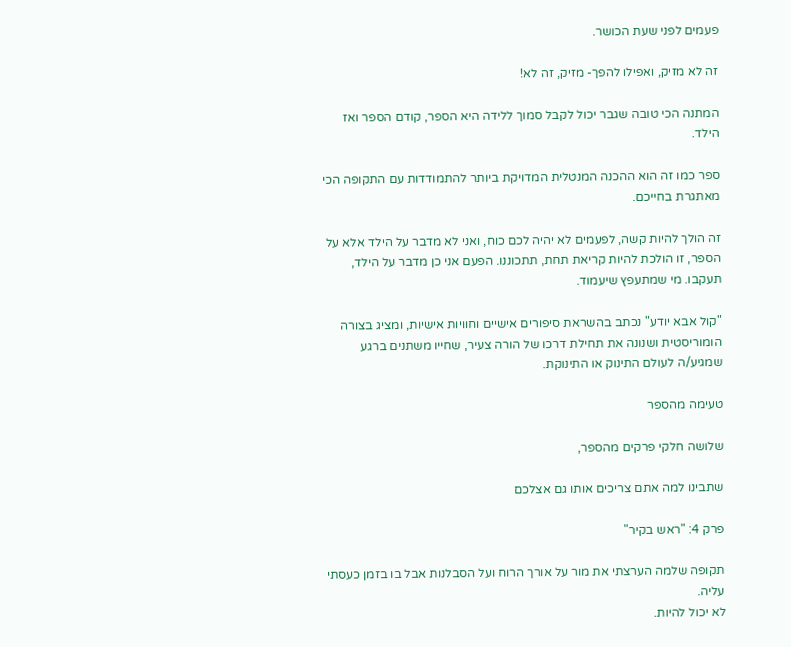פעמים לפני שעת הכושר.

זה לא מזיק, ואפילו להפך- מזיק, זה לא!

המתנה הכי טובה שגבר יכול לקבל סמוך ללידה היא הספר, קודם הספר ואז הילד.

ספר כמו זה הוא ההכנה המנטלית המדויקת ביותר להתמודדות עם התקופה הכי מאתגרת בחייכם.

זה הולך להיות קשה, לפעמים לא יהיה לכם כוח, ואני לא מדבר על הילד אלא על הספר, זו הולכת להיות קריאת תחת, תתכוננו. הפעם אני כן מדבר על הילד, תעקבו. מי שמתעפץ שיעמוד.

"קול אבא יודע" נכתב בהשראת סיפורים אישיים וחוויות אישיות, ומציג בצורה הומוריסטית ושנונה את תחילת דרכו של הורה צעיר, שחייו משתנים ברגע שמגיע/ה לעולם התינוק או התינוקת.

טעימה מהספר

שלושה חלקי פרקים מהספר,

שתבינו למה אתם צריכים אותו גם אצלכם

פרק 4: "ראש בקיר"

תקופה שלמה הערצתי את מור על אורך הרוח ועל הסבלנות אבל בו בזמן כעסתי עליה.
לא יכול להיות.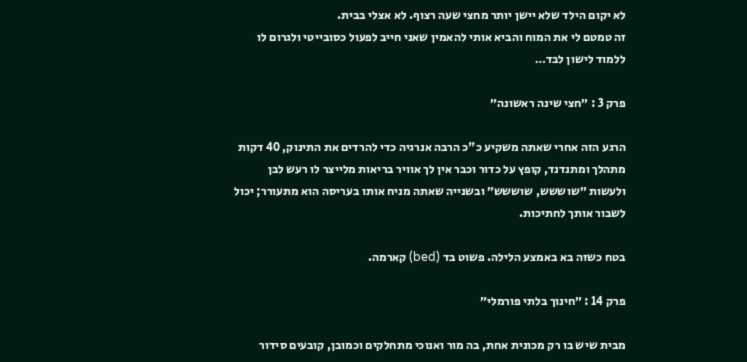לא יקום הילד שלא יישן יותר מחצי שעה רצוף. לא אצלי בבית.
זה טמטם לי את המוח והביא אותי להאמין שאני חייב לפעול כסובייטי ולגרום לו ללמוד לישון לבד…

פרק 3 : ״חצי שינה ראשונה״

הרגע הזה אחרי שאתה משקיע כ"כ הרבה אנרגיה כדי להרדים את התינוק, 40 דקות מתהלך ומתנדנד, קופץ על כדור וכבר אין לך אוויר בריאות מלייצר לו רעש לבן ולעשות ״שוששש, שוששש״ ובשנייה שאתה מניח אותו בעריסה הוא מתעורר; יכול לשבור אותך לחתיכות.

בטח כשזה בא באמצע הלילה. פשוט בד (bed) קארמה.

פרק 14 : ״חינוך בלתי פורמלי״

מבית שיש בו רק מכונית אחת, בה מור ואנוכי מתחלקים וכמובן, קובעים סידור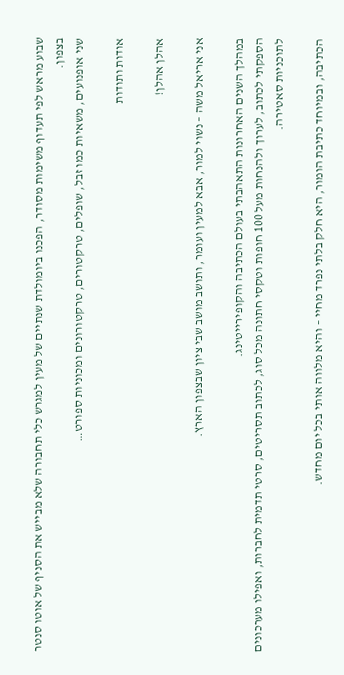שבוע מראש לפי תעדוף משימות מסודר, הפכנו ביומולדת שנתיים של מעין למגרש כלי תחבורה שלא מבייש את הסניף של אוטו סנטר בצפון.
שני אופנועים, משאיות כמו זבל, שופלים, טרקטורים, טרקטורונים ומכוניות ספורט…

אודות ותודות

אהלן אהלן!

אני אריאל משה – נשוי למור, אבא למעין ועומר, ותושב מושב שבי ציון שבצפון הארץ.

במהלך השנים האחרונות התאהבתי בעולם הכתיבה והקופירייטינג.
הספקתי לכתוב, לערוך ולהנחות מעל 100 חופות וטקסי חתונה מכל סוג, לכתוב תסריטים, סרטי תדמית לחברות, ואפילו מערכונים לתוכניות סאטירה.

הכתיבה, ובמיוחד כתיבת הומור, היא חלק בלתי נפרד מחיי – והיא מלווה אותי בכל יום מחדש.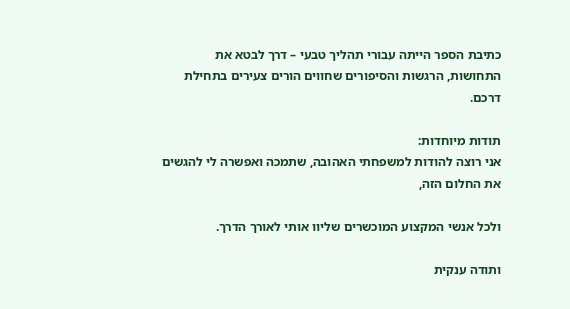כתיבת הספר הייתה עבורי תהליך טבעי – דרך לבטא את התחושות, הרגשות והסיפורים שחווים הורים צעירים בתחילת דרכם.

תודות מיוחדות:
אני רוצה להודות למשפחתי האהובה, שתמכה ואפשרה לי להגשים את החלום הזה,

ולכל אנשי המקצוע המוכשרים שליוו אותי לאורך הדרך.

ותודה ענקית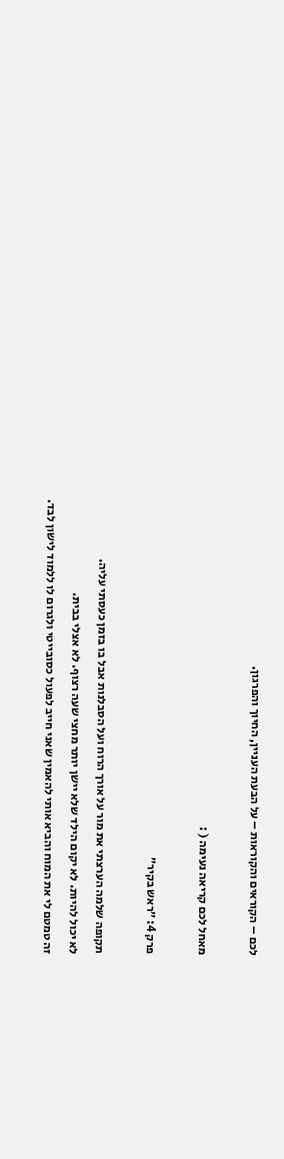לכם – הקוראים והקוראות – על הבעת העניין, החיוך והפרגון.

מאחל לכם קריאה נעימה ( :

פרק 4: ״ראש בקיר״

תקופה שלמה הערצתי את מור על אורך הרוח ועל הסבלנות אבל בו בזמן כעסתי עליה.
לא יכול להיות. לא יקום הילד שלא יישן יותר מחצי שעה רצוף. לא אצלי בבית.
זה טמטם לי את המוח והביא אותי להאמין שאני חייב לפעול כסובייטי ולגרום לו ללמוד לישון לבד.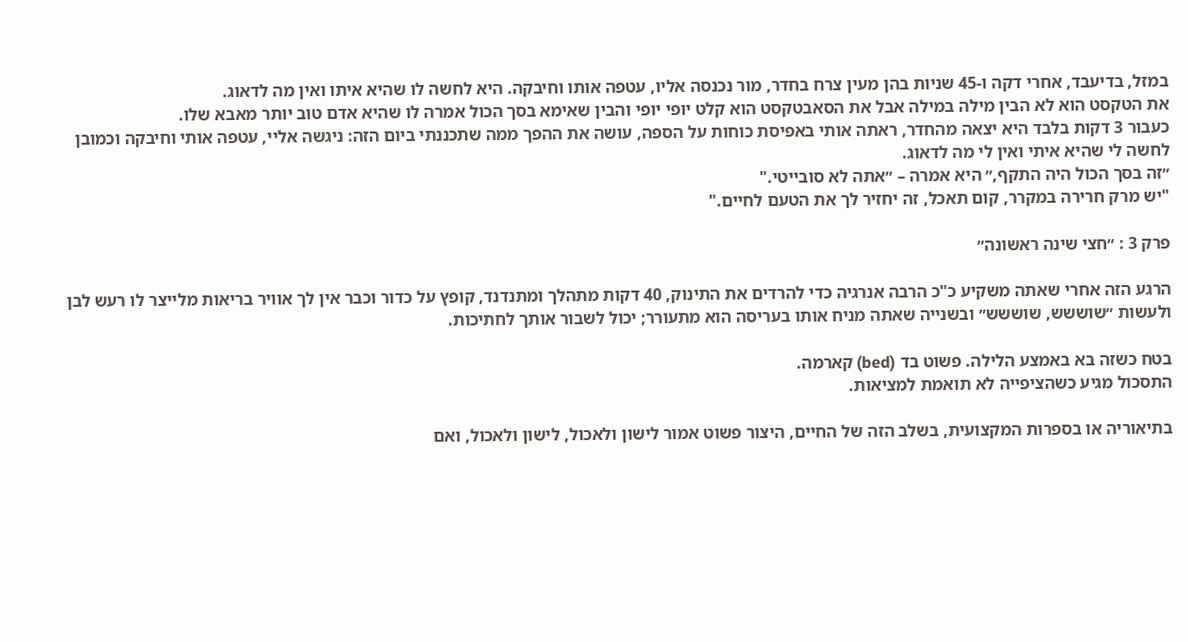במזל, בדיעבד, אחרי דקה ו-45 שניות בהן מעין צרח בחדר, מור נכנסה אליו, עטפה אותו וחיבקה. היא לחשה לו שהיא איתו ואין מה לדאוג.
את הטקסט הוא לא הבין מילה במילה אבל את הסאבטקסט הוא קלט יופי יופי והבין שאימא בסך הכול אמרה לו שהיא אדם טוב יותר מאבא שלו.
כעבור 3 דקות בלבד היא יצאה מהחדר, ראתה אותי באפיסת כוחות על הספה, עושה את ההפך ממה שתכננתי ביום הזה: ניגשה אליי, עטפה אותי וחיבקה וכמובן לחשה לי שהיא איתי ואין לי מה לדאוג.
״זה בסך הכול היה התקף,״ היא אמרה – ״אתה לא סובייטי."
"יש מרק חרירה במקרר, קום תאכל, זה יחזיר לך את הטעם לחיים."

פרק 3 : ״חצי שינה ראשונה״

הרגע הזה אחרי שאתה משקיע כ"כ הרבה אנרגיה כדי להרדים את התינוק, 40 דקות מתהלך ומתנדנד, קופץ על כדור וכבר אין לך אוויר בריאות מלייצר לו רעש לבן ולעשות ״שוששש, שוששש״ ובשנייה שאתה מניח אותו בעריסה הוא מתעורר; יכול לשבור אותך לחתיכות.

בטח כשזה בא באמצע הלילה. פשוט בד (bed) קארמה.
התסכול מגיע כשהציפייה לא תואמת למציאות.

בתיאוריה או בספרות המקצועית, בשלב הזה של החיים, היצור פשוט אמור לישון ולאכול, לישון ולאכול, ואם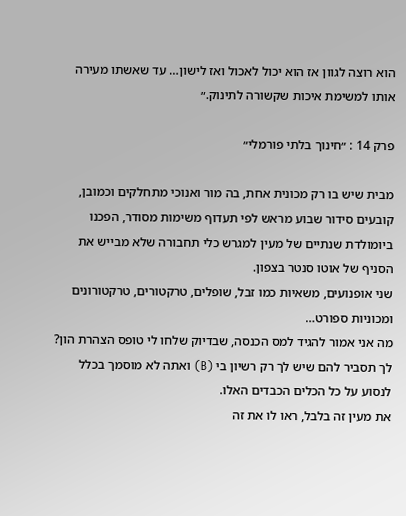הוא רוצה לגוון אז הוא יכול לאכול ואז לישון… עד שאשתו מעירה אותו למשימת איכות שקשורה לתינוק.״

פרק 14 : ״חינוך בלתי פורמלי״

מבית שיש בו רק מכונית אחת, בה מור ואנוכי מתחלקים וכמובן, קובעים סידור שבוע מראש לפי תעדוף משימות מסודר, הפכנו ביומולדת שנתיים של מעין למגרש כלי תחבורה שלא מבייש את הסניף של אוטו סנטר בצפון.
שני אופנועים, משאיות כמו זבל, שופלים, טרקטורים, טרקטורונים ומכוניות ספורט…
מה אני אמור להגיד למס הכנסה, שבדיוק שלחו לי טופס הצהרת הון?
לך תסביר להם שיש לך רק רשיון בי (B) ואתה לא מוסמך בכלל לנסוע על כל הכלים הכבדים האלו.
את מעין זה בלבל, ראו לו את זה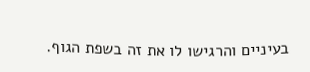בעיניים והרגישו לו את זה בשפת הגוף.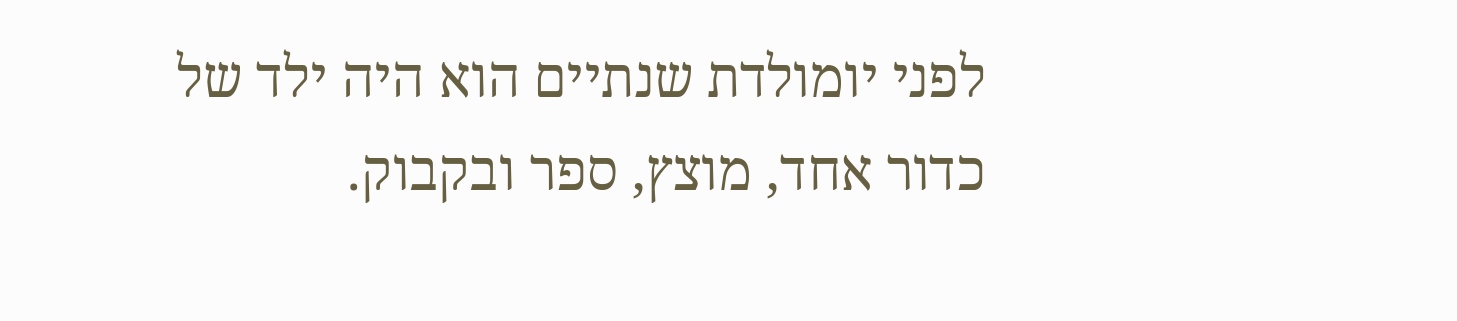לפני יומולדת שנתיים הוא היה ילד של כדור אחד, מוצץ, ספר ובקבוק.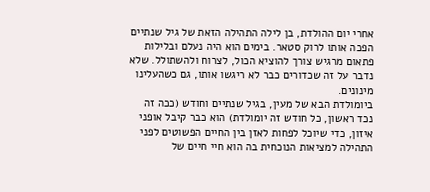אחרי יום ההולדת, בן לילה התהילה הזאת של גיל שנתיים הפכה אותו לרוק סטאר. בימים הוא היה נעלם ובלילות פתאום מרגיש צורך להוציא הכול, לצרוח ולהשתולל. שלא נדבר על זה שכדורים כבר לא ריגשו אותו, גם כשהעלינו מינונים.
ביומולדת הבא של מעין, בגיל שנתיים וחודש (ככה זה נכד ראשון, כל חודש זה יומולדת) הוא כבר קיבל אופני איזון, כדי שיוכל לפחות לאזן בין החיים הפשוטים לפני התהילה למציאות הנוכחית בה הוא חיי חיים של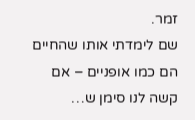זמר.
שם לימדתי אותו שהחיים הם כמו אופניים – אם קשה לנו סימן ש…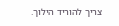צריך להוריד הילוך.